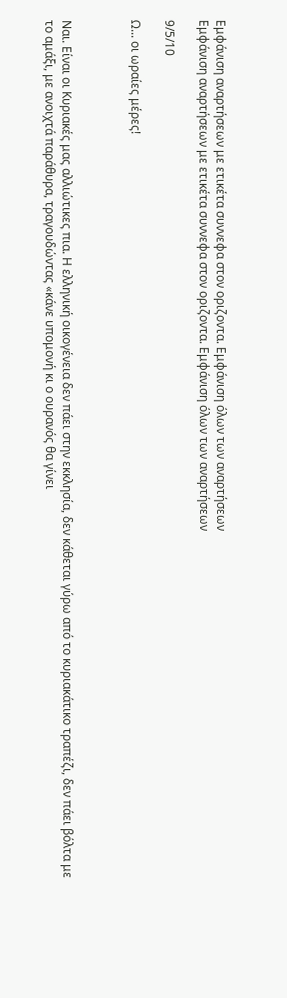Εμφάνιση αναρτήσεων με ετικέτα συννεφα στον οριζοντα. Εμφάνιση όλων των αναρτήσεων
Εμφάνιση αναρτήσεων με ετικέτα συννεφα στον οριζοντα. Εμφάνιση όλων των αναρτήσεων

9/5/10

Ω... οι ωραίες μέρες!



Ναι. Είναι οι Κυριακές μας αλλιώτικες πια. Η ελληνική οικογένεια δεν πάει στην εκκλησία, δεν κάθεται γύρω από το κυριακάτικο τραπέζι, δεν πάει βόλτα με το αμάξι, με ανοιχτά παράθυρα, τραγουδώντας «κάνε υπομονή κι ο ουρανός θα γίνει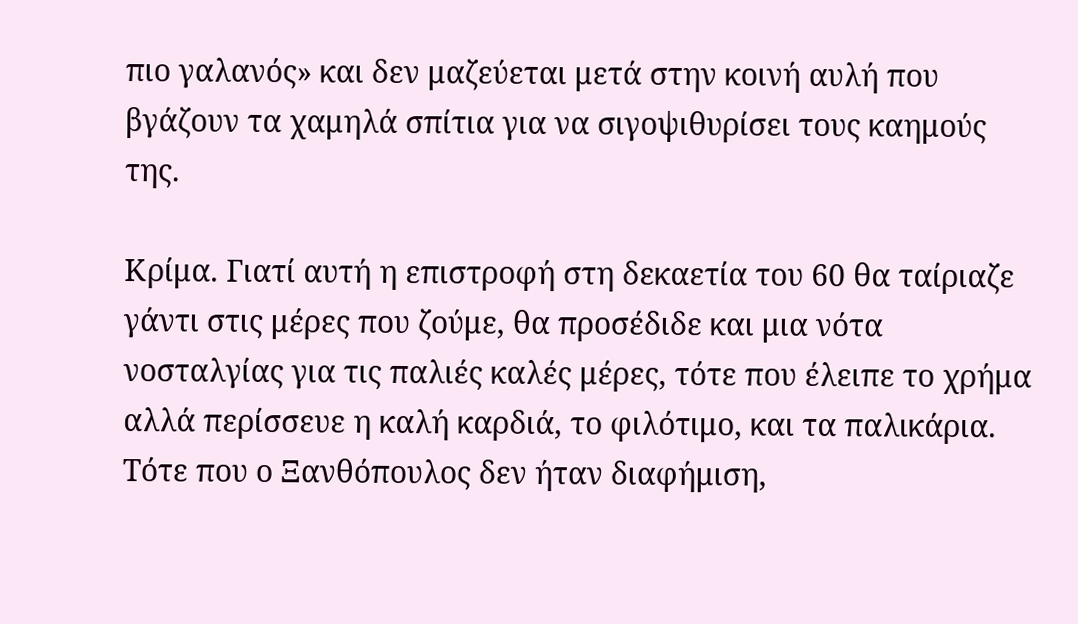πιο γαλανός» και δεν μαζεύεται μετά στην κοινή αυλή που βγάζουν τα χαμηλά σπίτια για να σιγοψιθυρίσει τους καημούς της.

Κρίμα. Γιατί αυτή η επιστροφή στη δεκαετία του 60 θα ταίριαζε γάντι στις μέρες που ζούμε, θα προσέδιδε και μια νότα νοσταλγίας για τις παλιές καλές μέρες, τότε που έλειπε το χρήμα αλλά περίσσευε η καλή καρδιά, το φιλότιμο, και τα παλικάρια. Τότε που ο Ξανθόπουλος δεν ήταν διαφήμιση,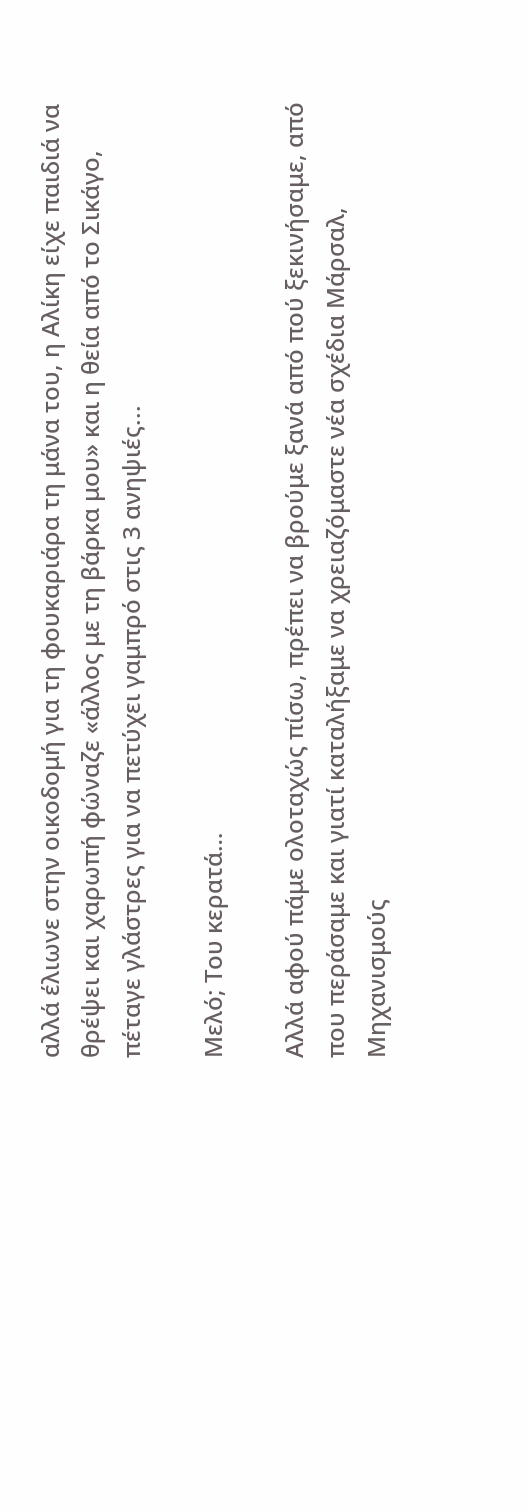αλλά έλιωνε στην οικοδομή για τη φουκαριάρα τη μάνα του, η Αλίκη είχε παιδιά να θρέψει και χαρωπή φώναζε «άλλος με τη βάρκα μου» και η θεία από το Σικάγο, πέταγε γλάστρες για να πετύχει γαμπρό στις 3 ανηψιές...

Μελό; Του κερατά…

Αλλά αφού πάμε ολοταχώς πίσω, πρέπει να βρούμε ξανά από πού ξεκινήσαμε, από που περάσαμε και γιατί καταλήξαμε να χρειαζόμαστε νέα σχέδια Μάρσαλ, Μηχανισμούς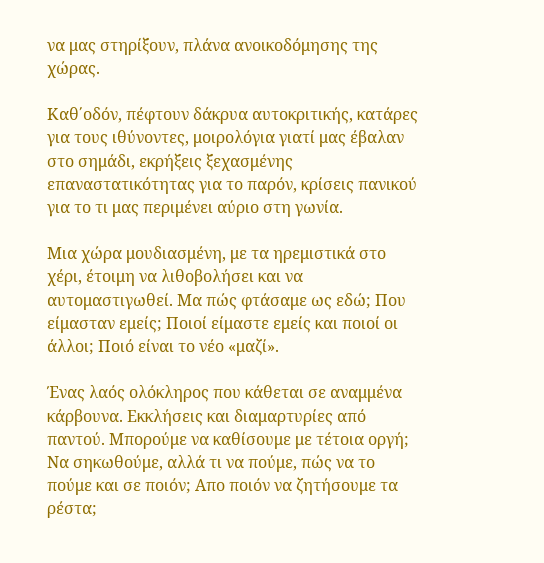να μας στηρίξουν, πλάνα ανοικοδόμησης της χώρας.

Καθ΄οδόν, πέφτουν δάκρυα αυτοκριτικής, κατάρες για τους ιθύνοντες, μοιρολόγια γιατί μας έβαλαν στο σημάδι, εκρήξεις ξεχασμένης επαναστατικότητας για το παρόν, κρίσεις πανικού για το τι μας περιμένει αύριο στη γωνία.

Μια χώρα μουδιασμένη, με τα ηρεμιστικά στο χέρι, έτοιμη να λιθοβολήσει και να αυτομαστιγωθεί. Μα πώς φτάσαμε ως εδώ; Που είμασταν εμείς; Ποιοί είμαστε εμείς και ποιοί οι άλλοι; Ποιό είναι το νέο «μαζί».

Ένας λαός ολόκληρος που κάθεται σε αναμμένα κάρβουνα. Εκκλήσεις και διαμαρτυρίες από παντού. Μπορούμε να καθίσουμε με τέτοια οργή; Να σηκωθούμε, αλλά τι να πούμε, πώς να το πούμε και σε ποιόν; Απο ποιόν να ζητήσουμε τα ρέστα;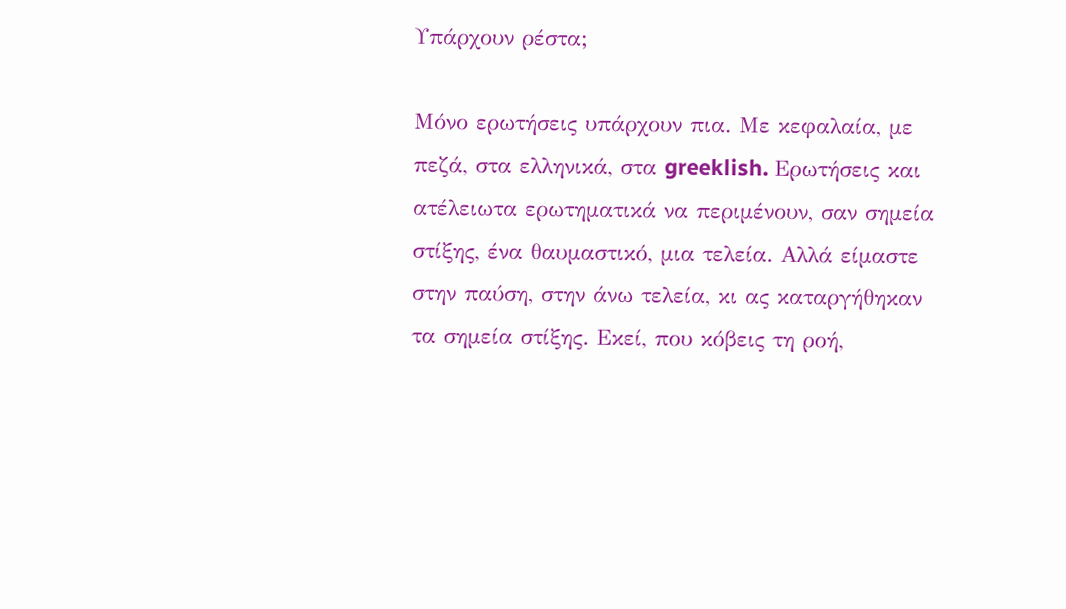Υπάρχουν ρέστα;

Μόνο ερωτήσεις υπάρχουν πια. Με κεφαλαία, με πεζά, στα ελληνικά, στα greeklish. Ερωτήσεις και ατέλειωτα ερωτηματικά να περιμένουν, σαν σημεία στίξης, ένα θαυμαστικό, μια τελεία. Αλλά είμαστε στην παύση, στην άνω τελεία, κι ας καταργήθηκαν τα σημεία στίξης. Εκεί, που κόβεις τη ροή,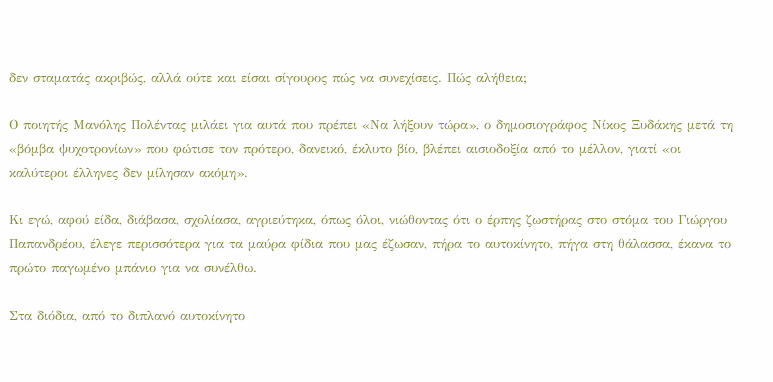δεν σταματάς ακριβώς, αλλά ούτε και είσαι σίγουρος πώς να συνεχίσεις. Πώς αλήθεια;

Ο ποιητής Μανόλης Πολέντας μιλάει για αυτά που πρέπει «Να λήξουν τώρα», ο δημοσιογράφος Νίκος Ξυδάκης μετά τη «βόμβα ψυχοτρονίων» που φώτισε τον πρότερο, δανεικό, έκλυτο βίο, βλέπει αισιοδοξία από το μέλλον, γιατί «οι καλύτεροι έλληνες δεν μίλησαν ακόμη».

Κι εγώ, αφού είδα, διάβασα, σχολίασα, αγριεύτηκα, όπως όλοι, νιώθοντας ότι ο έρπης ζωστήρας στο στόμα του Γιώργου Παπανδρέου, έλεγε περισσότερα για τα μαύρα φίδια που μας έζωσαν, πήρα το αυτοκίνητο, πήγα στη θάλασσα, έκανα το πρώτο παγωμένο μπάνιο για να συνέλθω.

Στα διόδια, από το διπλανό αυτοκίνητο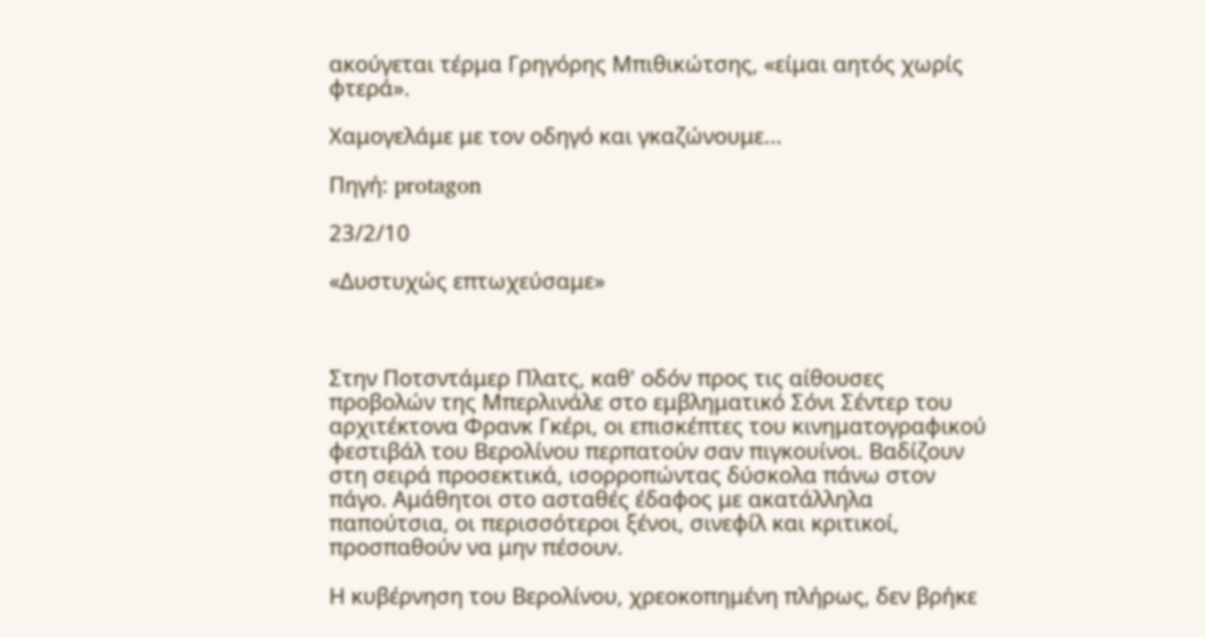ακούγεται τέρμα Γρηγόρης Μπιθικώτσης, «είμαι αητός χωρίς φτερά».

Χαμογελάμε με τον οδηγό και γκαζώνουμε...

Πηγή: protagon

23/2/10

«Δυστυχώς επτωχεύσαμε»



Στην Ποτσντάμερ Πλατς, καθ' οδόν προς τις αίθουσες προβολών της Μπερλινάλε στο εμβληματικό Σόνι Σέντερ του αρχιτέκτονα Φρανκ Γκέρι, οι επισκέπτες του κινηματογραφικού φεστιβάλ του Βερολίνου περπατούν σαν πιγκουίνοι. Βαδίζουν στη σειρά προσεκτικά, ισορροπώντας δύσκολα πάνω στον πάγο. Αμάθητοι στο ασταθές έδαφος με ακατάλληλα παπούτσια, οι περισσότεροι ξένοι, σινεφίλ και κριτικοί, προσπαθούν να μην πέσουν.

Η κυβέρνηση του Βερολίνου, χρεοκοπημένη πλήρως, δεν βρήκε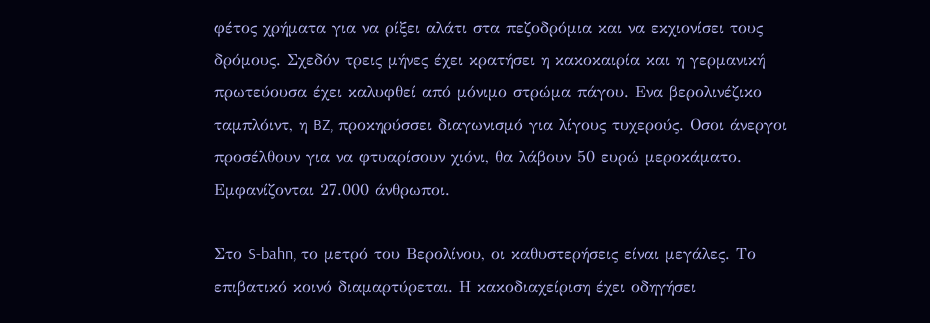φέτος χρήματα για να ρίξει αλάτι στα πεζοδρόμια και να εκχιονίσει τους δρόμους. Σχεδόν τρεις μήνες έχει κρατήσει η κακοκαιρία και η γερμανική πρωτεύουσα έχει καλυφθεί από μόνιμο στρώμα πάγου. Ενα βερολινέζικο ταμπλόιντ, η BZ, προκηρύσσει διαγωνισμό για λίγους τυχερούς. Οσοι άνεργοι προσέλθουν για να φτυαρίσουν χιόνι, θα λάβουν 50 ευρώ μεροκάματο. Εμφανίζονται 27.000 άνθρωποι.

Στο S-bahn, το μετρό του Βερολίνου, οι καθυστερήσεις είναι μεγάλες. Το επιβατικό κοινό διαμαρτύρεται. Η κακοδιαχείριση έχει οδηγήσει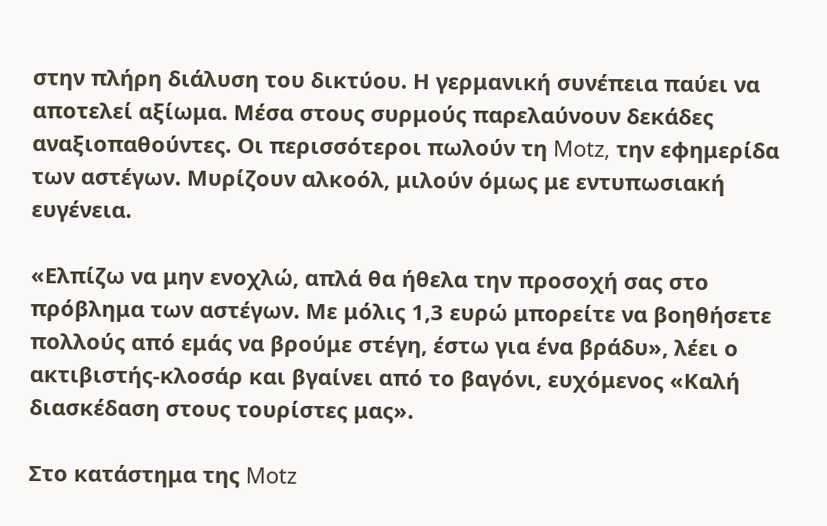στην πλήρη διάλυση του δικτύου. Η γερμανική συνέπεια παύει να αποτελεί αξίωμα. Μέσα στους συρμούς παρελαύνουν δεκάδες αναξιοπαθούντες. Οι περισσότεροι πωλούν τη Motz, την εφημερίδα των αστέγων. Μυρίζουν αλκοόλ, μιλούν όμως με εντυπωσιακή ευγένεια.

«Ελπίζω να μην ενοχλώ, απλά θα ήθελα την προσοχή σας στο πρόβλημα των αστέγων. Με μόλις 1,3 ευρώ μπορείτε να βοηθήσετε πολλούς από εμάς να βρούμε στέγη, έστω για ένα βράδυ», λέει ο ακτιβιστής-κλοσάρ και βγαίνει από το βαγόνι, ευχόμενος «Καλή διασκέδαση στους τουρίστες μας».

Στο κατάστημα της Motz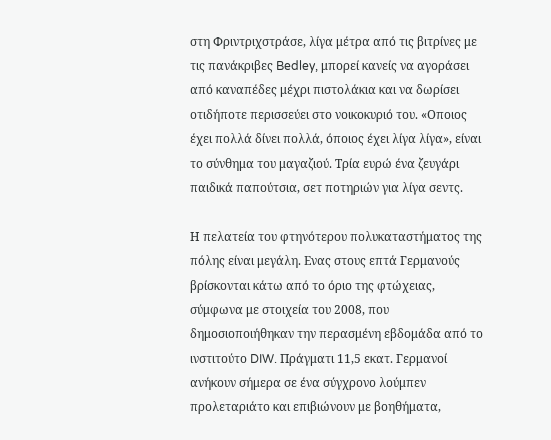στη Φριντριχστράσε, λίγα μέτρα από τις βιτρίνες με τις πανάκριβες Bedley, μπορεί κανείς να αγοράσει από καναπέδες μέχρι πιστολάκια και να δωρίσει οτιδήποτε περισσεύει στο νοικοκυριό του. «Οποιος έχει πολλά δίνει πολλά, όποιος έχει λίγα λίγα», είναι το σύνθημα του μαγαζιού. Τρία ευρώ ένα ζευγάρι παιδικά παπούτσια, σετ ποτηριών για λίγα σεντς.

Η πελατεία του φτηνότερου πολυκαταστήματος της πόλης είναι μεγάλη. Ενας στους επτά Γερμανούς βρίσκονται κάτω από το όριο της φτώχειας, σύμφωνα με στοιχεία του 2008, που δημοσιοποιήθηκαν την περασμένη εβδομάδα από το ινστιτούτο DIW. Πράγματι 11,5 εκατ. Γερμανοί ανήκουν σήμερα σε ένα σύγχρονο λούμπεν προλεταριάτο και επιβιώνουν με βοηθήματα,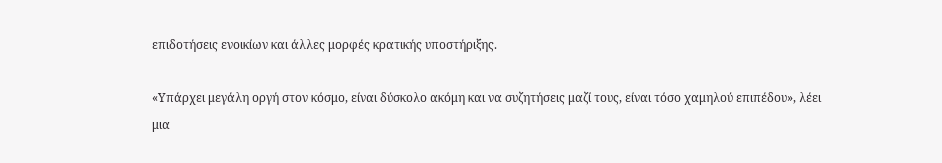επιδοτήσεις ενοικίων και άλλες μορφές κρατικής υποστήριξης.

«Υπάρχει μεγάλη οργή στον κόσμο, είναι δύσκολο ακόμη και να συζητήσεις μαζί τους, είναι τόσο χαμηλού επιπέδου», λέει μια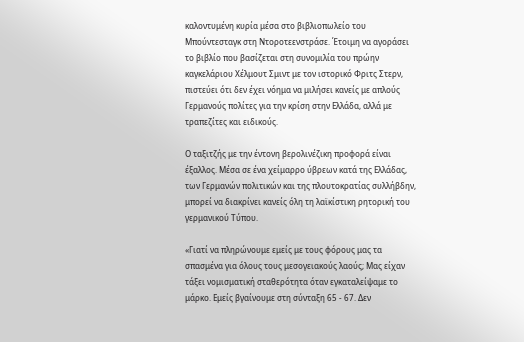καλοντυμένη κυρία μέσα στο βιβλιοπωλείο του Μπούντεσταγκ στη Ντοροτεενστράσε. Έτοιμη να αγοράσει τo βιβλίο που βασίζεται στη συνομιλία του πρώην καγκελάριου Χέλμουτ Σμιντ με τον ιστορικό Φριτς Στερν, πιστεύει ότι δεν έχει νόημα να μιλήσει κανείς με απλούς Γερμανούς πολίτες για την κρίση στην Ελλάδα, αλλά με τραπεζίτες και ειδικούς.

Ο ταξιτζής με την έντονη βερολινέζικη προφορά είναι έξαλλος. Μέσα σε ένα χείμαρρο ύβρεων κατά της Ελλάδας, των Γερμανών πολιτικών και της πλουτοκρατίας συλλήβδην, μπορεί να διακρίνει κανείς όλη τη λαϊκίστικη ρητορική του γερμανικού Τύπου.

«Γιατί να πληρώνουμε εμείς με τους φόρους μας τα σπασμένα για όλους τους μεσογειακούς λαούς; Μας είχαν τάξει νομισματική σταθερότητα όταν εγκαταλείψαμε το μάρκο. Εμείς βγαίνουμε στη σύνταξη 65 - 67. Δεν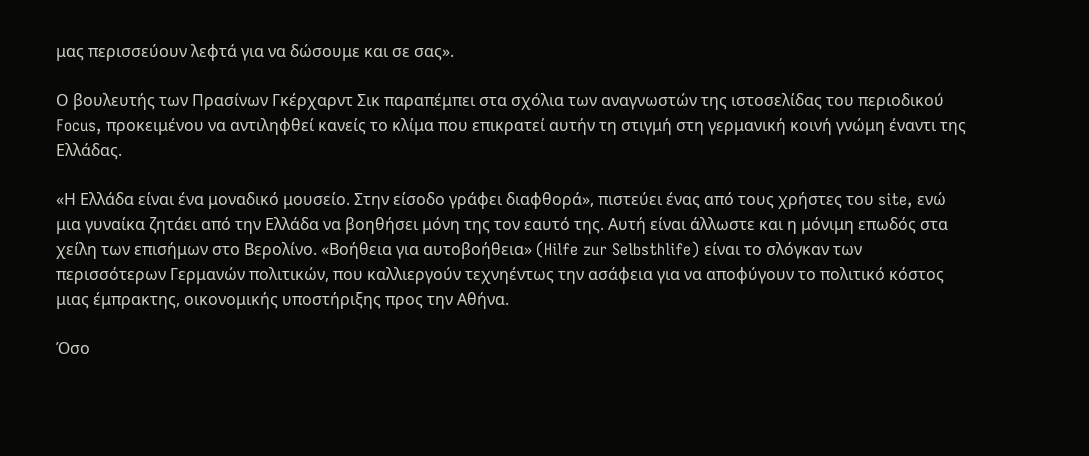μας περισσεύουν λεφτά για να δώσουμε και σε σας».

Ο βουλευτής των Πρασίνων Γκέρχαρντ Σικ παραπέμπει στα σχόλια των αναγνωστών της ιστοσελίδας του περιοδικού Focus, προκειμένου να αντιληφθεί κανείς το κλίμα που επικρατεί αυτήν τη στιγμή στη γερμανική κοινή γνώμη έναντι της Ελλάδας.

«Η Ελλάδα είναι ένα μοναδικό μουσείο. Στην είσοδο γράφει διαφθορά», πιστεύει ένας από τους χρήστες του site, ενώ μια γυναίκα ζητάει από την Ελλάδα να βοηθήσει μόνη της τον εαυτό της. Αυτή είναι άλλωστε και η μόνιμη επωδός στα χείλη των επισήμων στο Βερολίνο. «Βοήθεια για αυτοβοήθεια» (Hilfe zur Selbsthlife) είναι το σλόγκαν των περισσότερων Γερμανών πολιτικών, που καλλιεργούν τεχνηέντως την ασάφεια για να αποφύγουν το πολιτικό κόστος μιας έμπρακτης, οικονομικής υποστήριξης προς την Αθήνα.

Όσο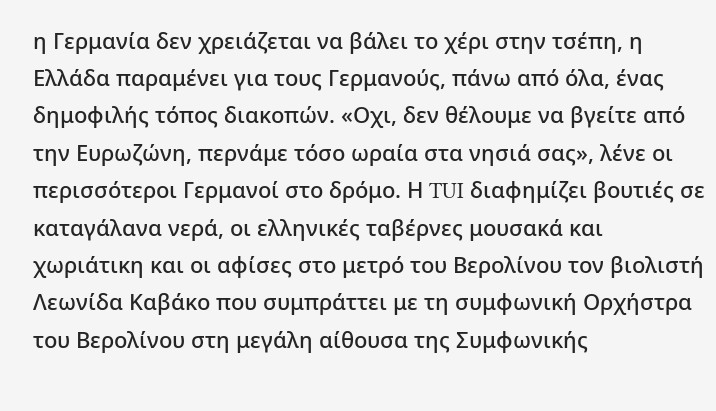η Γερμανία δεν χρειάζεται να βάλει το χέρι στην τσέπη, η Ελλάδα παραμένει για τους Γερμανούς, πάνω από όλα, ένας δημοφιλής τόπος διακοπών. «Οχι, δεν θέλουμε να βγείτε από την Ευρωζώνη, περνάμε τόσο ωραία στα νησιά σας», λένε οι περισσότεροι Γερμανοί στο δρόμο. Η TUI διαφημίζει βουτιές σε καταγάλανα νερά, οι ελληνικές ταβέρνες μουσακά και χωριάτικη και οι αφίσες στο μετρό του Βερολίνου τον βιολιστή Λεωνίδα Καβάκο που συμπράττει με τη συμφωνική Ορχήστρα του Βερολίνου στη μεγάλη αίθουσα της Συμφωνικής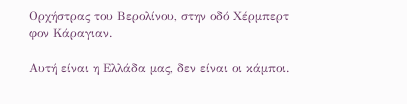Ορχήστρας του Βερολίνου, στην οδό Χέρμπερτ φον Κάραγιαν.

Aυτή είναι η Ελλάδα μας, δεν είναι οι κάμποι.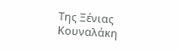Tης Ξένιας Kουναλάκη